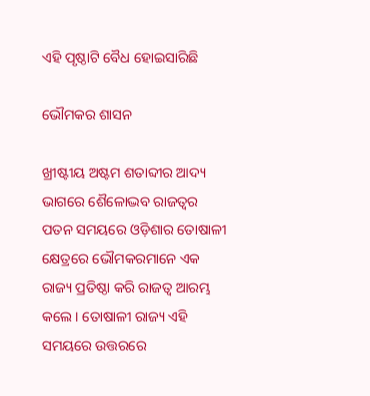ଏହି ପୃଷ୍ଠାଟି ବୈଧ ହୋଇସାରିଛି

ଭୌମକର ଶାସନ

ଖ୍ରୀଷ୍ଟୀୟ ଅଷ୍ଟମ ଶତାବ୍ଦୀର ଆଦ୍ୟ ଭାଗରେ ଶୈଳୋଦ୍ଭବ ରାଜତ୍ୱର ପତନ ସମୟରେ ଓଡ଼ିଶାର ତୋଷାଳୀ କ୍ଷେତ୍ରରେ ଭୌମକରମାନେ ଏକ ରାଜ୍ୟ ପ୍ରତିଷ୍ଠା କରି ରାଜତ୍ୱ ଆରମ୍ଭ କଲେ। ତୋଷାଳୀ ରାଜ୍ୟ ଏହି ସମୟରେ ଉତ୍ତରରେ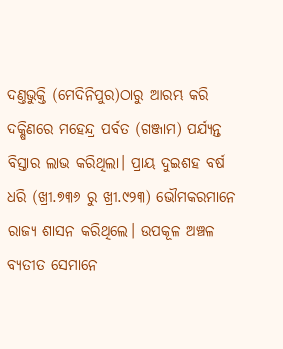ଦଣ୍ତଭୁକ୍ତି (ମେଦିନିପୁର)ଠାରୁ ଆରମ୍ଭ କରି ଦକ୍ଷିଣରେ ମହେନ୍ଦ୍ର ପର୍ବତ (ଗଞ୍ଜାମ) ପର୍ଯ୍ୟନ୍ତ ବିସ୍ତାର ଲାଭ କରିଥିଲା। ପ୍ରାୟ ଦୁଇଶହ ବର୍ଷ ଧରି (ଖ୍ରୀ.୭୩୬ ରୁ ଖ୍ରୀ.୯୨୩) ଭୌମକରମାନେ ରାଜ୍ୟ ଶାସନ କରିଥିଲେ। ଉପକୂଳ ଅଞ୍ଚଳ ବ୍ୟତୀତ ସେମାନେ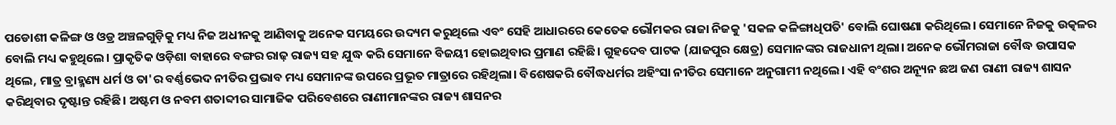ପଡୋଶୀ କଳିଙ୍ଗ ଓ ଓଡ୍ର ଅଞ୍ଚଳଗୁଡ଼ିକୁ ମଧ୍ୟ ନିଜ ଅଧୀନକୁ ଆଣିବାକୁ ଅନେକ ସମୟରେ ଉଦ୍ୟମ କରୁଥିଲେ ଏବଂ ସେହି ଆଧାରରେ କେତେକ ଭୌମକର ରାଜା ନିଜକୁ 'ସକଳ କଳିଙ୍ଗାଧିପତି' ବୋଲି ଘୋଷଣା କରିଥିଲେ। ସେମାନେ ନିଜକୁ ଉତ୍କଳର ବୋଲି ମଧ୍ୟ କହୁଥିଲେ। ପ୍ରାକୃତିକ ଓଡ଼ିଶା ବାହାରେ ବଙ୍ଗର ରାଢ଼ ରାଜ୍ୟ ସହ ଯୁଦ୍ଧ କରି ସେମାନେ ବିଜୟୀ ହୋଇଥିବାର ପ୍ରମାଣ ରହିଛି। ଗୁହଦେବ ପାଟକ (ଯାଜପୁର କ୍ଷେତ୍ର) ସେମାନଙ୍କର ରାଜଧାନୀ ଥିଲା। ଅନେକ ଭୌମରାଜା ବୌଦ୍ଧ ଉପାସକ ଥିଲେ, ମାତ୍ର ବ୍ରାହ୍ମଣ୍ୟ ଧର୍ମ ଓ ତା'ର ବର୍ଣ୍ଣଭେଦ ନୀତିର ପ୍ରଭାବ ମଧ୍ୟ ସେମାନଙ୍କ ଉପରେ ପ୍ରଭୂତ ମାତ୍ରାରେ ରହିଥିଲା। ବିଶେଷକରି ବୌଦ୍ଧଧର୍ମର ଅହିଂସା ନୀତିର ସେମାନେ ଅନୁଗାମୀ ନଥିଲେ। ଏହି ବଂଶର ଅନ୍ୟୂନ ଛଅ ଜଣ ରାଣୀ ରାଜ୍ୟ ଶାସନ କରିଥିବାର ଦୃଷ୍ଟାନ୍ତ ରହିଛି। ଅଷ୍ଟମ ଓ ନବମ ଶତାବ୍ଦୀର ସାମାଜିକ ପରିବେଶରେ ରାଣୀମାନଙ୍କର ରାଜ୍ୟ ଶାସନର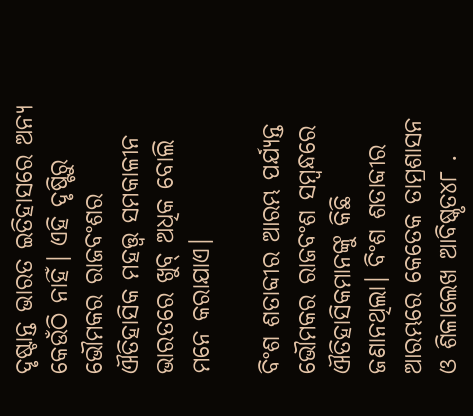ଦୃଷ୍ଟାନ୍ତ ଭାରତ ଇତିହାସରେ ଅନ୍ୟ କେଉଁଠି ନାହିଁ। ଏହି ଦୃଷ୍ଟିରୁ ଭୌମକର ରାଜବଂଶର ଐତିହାସିକ ମହତ୍ତ୍ୱ ସମକାଳୀନ ଭାରତରେ ଖୁବ୍‍ ଅଧିକ ବୋଲି ମନେ କରାଯାଏ।

ବିଂଶ ଶତାବ୍ଦୀର ଆରମ୍ଭ ପର୍ଯ୍ୟନ୍ତ ଭୌମକର ରାଜବଂଶ ସମ୍ବନ୍ଧରେ ଐତିହାସିକମାନଙ୍କୁ କିଛି ଜଣାନଥିଲା। ବିଂଶ ଶତାବ୍ଦୀର ଆରମ୍ଭରେ କେତେକ ତାମ୍ରଶାସନ ଓ ଶିଳାଲେଖ ଆବିଷ୍କୃତ୪୮ .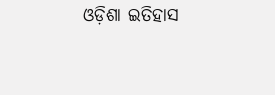ଓଡ଼ିଶା ଇତିହାସ